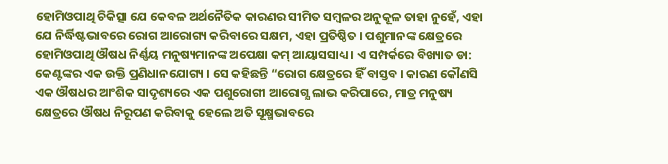ହୋମିଓପାଥି ଚିକିତ୍ସା ଯେ କେବଳ ଅର୍ଥନୈତିକ କାରଣର ସୀମିତ ସମ୍ବଳର ଅନୁକୂଳ ତାହା ନୁହେଁ, ଏହା ଯେ ନିର୍ଦ୍ଧିଷ୍ଟଭାବରେ ରୋଗ ଆରୋଗ୍ୟ କରିବାରେ ସକ୍ଷମ, ଏହା ପ୍ରତିଷ୍ଠିତ । ପଶୁମାନଙ୍କ କ୍ଷେତ୍ରରେ ହୋମିଓପାଥି ଔଷଧ ନିର୍ଣ୍ଣୟ ମନୁଷ୍ୟମାନଙ୍କ ଅପେକ୍ଷା କମ୍ ଆୟାସସାଧ୍ୟ । ଏ ସମ୍ପର୍କରେ ବିଖ୍ୟାତ ଡା: କେଣ୍ଟଙ୍କର ଏକ ଉକ୍ତି ପ୍ରଣିଧାନଯୋଗ୍ୟ । ସେ କହିଛନ୍ତି “ରୋଗ କ୍ଷେତ୍ରରେ ହିଁ ବାସ୍ତବ । କାରଣ କୌଣସି ଏକ ଔଷଧର ଆଂଶିକ ସାଦୃଶ୍ୟରେ ଏକ ପଶୁରୋଗୀ ଆରୋଗ୍ଯ ଲାଭ କରିପାରେ, ମାତ୍ର ମନୁଷ୍ୟ କ୍ଷେତ୍ରରେ ଔଷଧ ନିରୂପଣ କରିବାକୁ ହେଲେ ଅତି ସୂକ୍ଷ୍ମଭାବରେ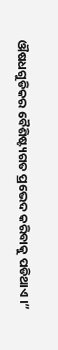ଔଷଧଗୁଡିକର ବୈଶିଷ୍ଟ୍ୟଗତ ପ୍ରଭେଦ କରିବାକୁ ପଡିଥାଏ ।”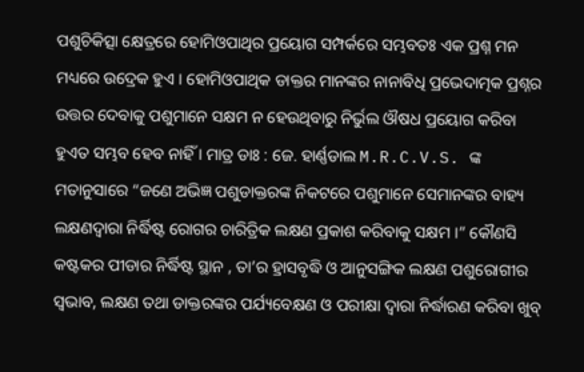ପଶୁଚିକିତ୍ସା କ୍ଷେତ୍ରରେ ହୋମିଓପାଥିର ପ୍ରୟୋଗ ସମ୍ପର୍କରେ ସମ୍ଭବତଃ ଏକ ପ୍ରଶ୍ନ ମନ ମଧ୍ୟରେ ଉଦ୍ରେକ ହୁଏ । ହୋମିଓପାଥିକ ଡାକ୍ତର ମାନଙ୍କର ନାନାବିଧି ପ୍ରଭେଦାତ୍ମକ ପ୍ରଶ୍ନର ଉତ୍ତର ଦେବାକୁ ପଶୁମାନେ ସକ୍ଷମ ନ ହେଉଥିବାରୁ ନିର୍ଭୁଲ ଔଷଧ ପ୍ରୟୋଗ କରିବା ହୁଏତ ସମ୍ଭବ ହେବ ନାହିଁ । ମାତ୍ର ଡାଃ : ଜେ. ହାର୍ଣ୍ଣଡାଲ M.R.C.V.S. ଙ୍କ ମତାନୁସାରେ “ଜଣେ ଅଭିଜ୍ଞ ପଶୁଡାକ୍ତରଙ୍କ ନିକଟରେ ପଶୁମାନେ ସେମାନଙ୍କର ବାହ୍ୟ ଲକ୍ଷଣଦ୍ଵାରା ନିର୍ଦ୍ଧିଷ୍ଟ ରୋଗର ଚାରିତ୍ରିକ ଲକ୍ଷଣ ପ୍ରକାଶ କରିବାକୁ ସକ୍ଷମ ।” କୌଣସି କଷ୍ଟକର ପୀଡାର ନିର୍ଦ୍ଧିଷ୍ଟ ସ୍ଥାନ , ତା’ର ହ୍ରାସବୃଦ୍ଧି ଓ ଆନୁସଙ୍ଗିକ ଲକ୍ଷଣ ପଶୁରୋଗୀର ସ୍ଵଭାବ, ଲକ୍ଷଣ ତଥା ଡାକ୍ତରଙ୍କର ପର୍ଯ୍ୟବେକ୍ଷଣ ଓ ପରୀକ୍ଷା ଦ୍ଵାରା ନିର୍ଦ୍ଧାରଣ କରିବା ଖୁବ୍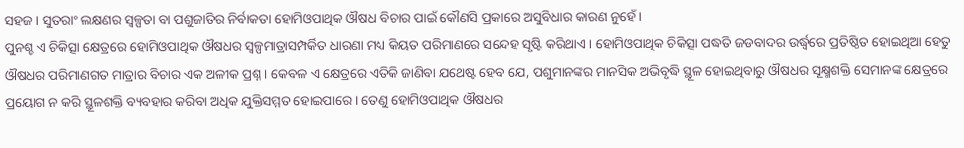ସହଜ । ସୁତରାଂ ଲକ୍ଷଣର ସ୍ୱଳ୍ପତା ବା ପଶୁଜାତିର ନିର୍ବାକତା ହୋମିଓପାଥିକ ଔଷଧ ବିଚାର ପାଇଁ କୌଣସି ପ୍ରକାରେ ଅସୁବିଧାର କାରଣ ନୁହେଁ ।
ପୁନଶ୍ଚ ଏ ଚିକିତ୍ସା କ୍ଷେତ୍ରରେ ହୋମିଓପାଥିକ ଔଷଧର ସ୍ୱଳ୍ପମାତ୍ରାସମ୍ପର୍କିତ ଧାରଣା ମଧ୍ୟ କିୟତ ପରିମାଣରେ ସନ୍ଦେହ ସୃଷ୍ଟି କରିଥାଏ । ହୋମିଓପାଥିକ ଚିକିତ୍ସା ପଦ୍ଧତି ଜଡବାଦର ଉର୍ଦ୍ଧ୍ଵରେ ପ୍ରତିଷ୍ଠିତ ହୋଇଥିଆ ହେତୁ ଔଷଧର ପରିମାଣଗତ ମାତ୍ରାର ବିଚାର ଏକ ଅଳୀକ ପ୍ରଶ୍ନ । କେବଳ ଏ କ୍ଷେତ୍ରରେ ଏତିକି ଜାଣିବା ଯଥେଷ୍ଟ ହେବ ଯେ, ପଶୁମାନଙ୍କର ମାନସିକ ଅଭିବୃଦ୍ଧି ସ୍ଥୂଳ ହୋଇଥିବାରୁ ଔଷଧର ସୂକ୍ଷ୍ମଶକ୍ତି ସେମାନଙ୍କ କ୍ଷେତ୍ରରେ ପ୍ରୟୋଗ ନ କରି ସ୍ଥୂଳଶକ୍ତି ବ୍ୟବହାର କରିବା ଅଧିକ ଯୁକ୍ତିସମ୍ମତ ହୋଇପାରେ । ତେଣୁ ହୋମିଓପାଥିକ ଔଷଧର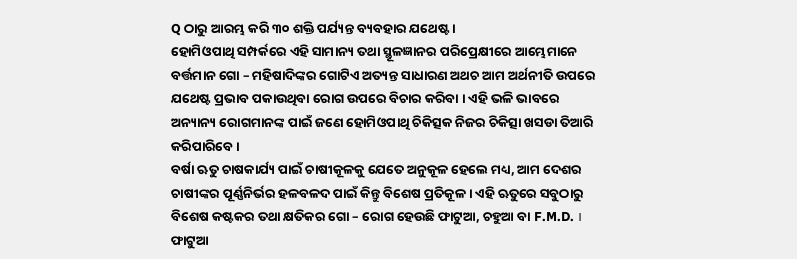Q ଠାରୁ ଆରମ୍ଭ କରି ୩୦ ଶକ୍ତି ପର୍ଯ୍ୟନ୍ତ ବ୍ୟବହାର ଯଥେଷ୍ଟ ।
ହୋମିଓପାଥି ସମ୍ପର୍କରେ ଏହି ସାମାନ୍ୟ ତଥା ସ୍ଥୂଳଜ୍ଞାନର ପରିପ୍ରେକ୍ଷୀରେ ଆମ୍ଭେମାନେ ବର୍ତ୍ତମାନ ଗୋ – ମହିଷାଦିଙ୍କର ଗୋଟିଏ ଅତ୍ୟନ୍ତ ସାଧାରଣ ଅଥଚ ଆମ ଅର୍ଥନୀତି ଉପରେ ଯଥେଷ୍ଟ ପ୍ରଭାବ ପକାଉଥିବା ରୋଗ ଉପରେ ବିଚାର କରିବା । ଏହି ଭଳି ଭାବରେ ଅନ୍ୟାନ୍ୟ ରୋଗମାନଙ୍କ ପାଇଁ ଜଣେ ହୋମିଓପାଥି ଚିକିତ୍ସକ ନିଜର ଚିକିତ୍ସା ଖସଡା ତିଆରି କରିପାରିବେ ।
ବର୍ଷା ଋତୁ ଚାଷକାର୍ଯ୍ୟ ପାଇଁ ଚାଷୀକୂଳକୁ ଯେତେ ଅନୁକୂଳ ହେଲେ ମଧ୍ୟ, ଆମ ଦେଶର ଚାଷୀଙ୍କର ପୂର୍ଣ୍ଣନିର୍ଭର ହଳବଳଦ ପାଇଁ କିନ୍ତୁ ବିଶେଷ ପ୍ରତିକୂଳ । ଏହି ଋତୁରେ ସବୁଠାରୁ ବିଶେଷ କଷ୍ଟକର ତଥା କ୍ଷତିକର ଗୋ – ରୋଗ ହେଉଛି ଫାଟୁଆ, ଚହୁଆ ବା F.M.D. ।
ଫାଟୁଆ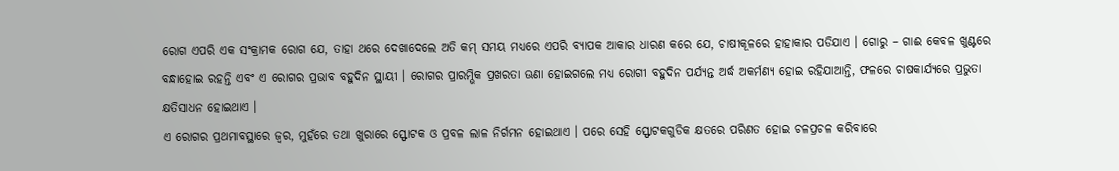ରୋଗ ଏପରି ଏକ ସଂକ୍ରାମକ ରୋଗ ଯେ, ତାହା ଥରେ ଦେଖାଦେଲେ ଅତି କମ୍ ସମୟ ମଧ୍ୟରେ ଏପରି ବ୍ୟାପକ ଆକାର ଧାରଣ କରେ ଯେ, ଚାଷୀକୂଳରେ ହାହାକାର ପଡିଯାଏ । ଗୋରୁ – ଗାଈ କେବଳ ଖୁଣ୍ଟରେ ବନ୍ଧାହୋଇ ରହନ୍ତି ଏବଂ ଏ ରୋଗର ପ୍ରଭାବ ବହୁଦିନ ସ୍ଥାୟୀ । ରୋଗର ପ୍ରାରମ୍ଭିକ ପ୍ରଖରତା ଊଣା ହୋଇଗଲେ ମଧ୍ୟ ରୋଗୀ ବହୁଦିନ ପର୍ଯ୍ୟନ୍ତ ଅର୍ଦ୍ଧ ଅକର୍ମଣ୍ୟ ହୋଇ ରହିଯାଆନ୍ତି, ଫଳରେ ଚାଷକାର୍ଯ୍ୟରେ ପ୍ରଭୁତା କ୍ଷତିସାଧନ ହୋଇଥାଏ ।
ଏ ରୋଗର ପ୍ରଥମାବସ୍ଥାରେ ଜ୍ଵର, ମୁହଁରେ ତଥା ଖୁରାରେ ସ୍ଫୋଟକ ଓ ପ୍ରବଳ ଲାଳ ନିର୍ଗମନ ହୋଇଥାଏ । ପରେ ସେହି ସ୍ଫୋଟକଗୁଡିକ କ୍ଷତରେ ପରିଣତ ହୋଇ ଚଳପ୍ରଚଳ କରିବାରେ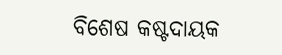ବିଶେଷ କଷ୍ଟଦାୟକ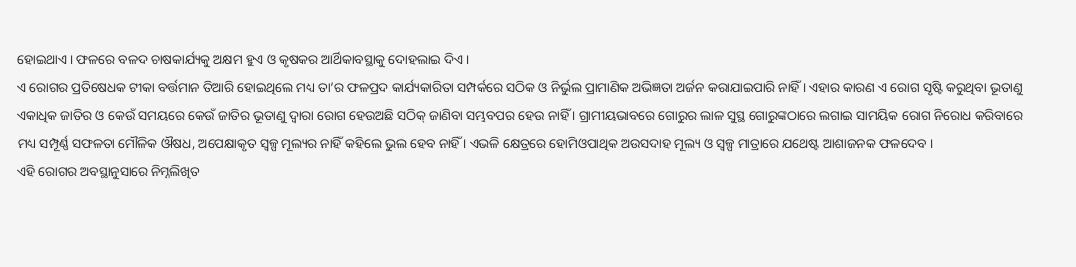ହୋଇଥାଏ । ଫଳରେ ବଳଦ ଚାଷକାର୍ଯ୍ୟକୁ ଅକ୍ଷମ ହୁଏ ଓ କୃଷକର ଆର୍ଥିକାବସ୍ଥାକୁ ଦୋହଲାଇ ଦିଏ ।
ଏ ରୋଗର ପ୍ରତିଷେଧକ ଟୀକା ବର୍ତ୍ତମାନ ତିଆରି ହୋଇଥିଲେ ମଧ୍ୟ ତା’ର ଫଳପ୍ରଦ କାର୍ଯ୍ୟକାରିତା ସମ୍ପର୍କରେ ସଠିକ ଓ ନିର୍ଭୁଲ ପ୍ରାମାଣିକ ଅଭିଜ୍ଞତା ଅର୍ଜନ କରାଯାଇପାରି ନାହିଁ । ଏହାର କାରଣ ଏ ରୋଗ ସୃଷ୍ଟି କରୁଥିବା ଭୂତାଣୁ ଏକାଧିକ ଜାତିର ଓ କେଉଁ ସମୟରେ କେଉଁ ଜାତିର ଭୂତାଣୁ ଦ୍ଵାରା ରୋଗ ହେଉଅଛି ସଠିକ୍ ଜାଣିବା ସମ୍ଭବପର ହେଉ ନାହିଁ । ଗ୍ରାମୀୟଭାବରେ ଗୋରୁର ଲାଳ ସୁସ୍ଥ ଗୋରୁଙ୍କଠାରେ ଲଗାଇ ସାମୟିକ ରୋଗ ନିରୋଧ କରିବାରେ ମଧ୍ୟ ସମ୍ପୂର୍ଣ୍ଣ ସଫଳତା ମୌଳିକ ଔଷଧ, ଅପେକ୍ଷାକୃତ ସ୍ୱଳ୍ପ ମୂଲ୍ୟର ନାହିଁ କହିଲେ ଭୁଲ ହେବ ନାହିଁ । ଏଭଳି କ୍ଷେତ୍ରରେ ହୋମିଓପାଥିକ ଅଉସଦାହ ମୂଲ୍ୟ ଓ ସ୍ୱଳ୍ପ ମାତ୍ରାରେ ଯଥେଷ୍ଟ ଆଶାଜନକ ଫଳଦେବ ।
ଏହି ରୋଗର ଅବସ୍ଥାନୁସାରେ ନିମ୍ନଲିଖିତ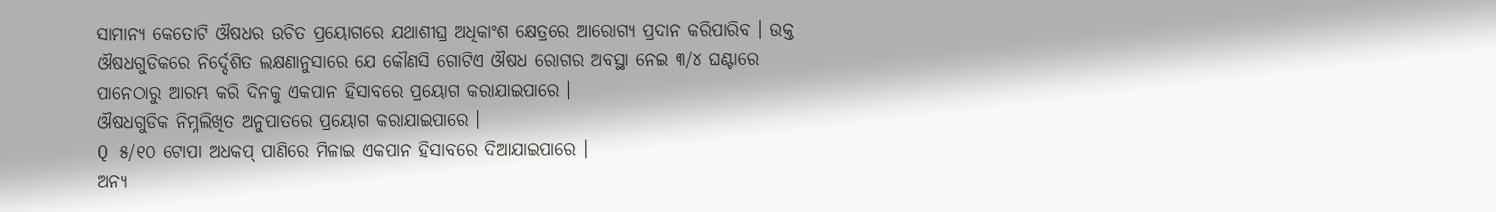ସାମାନ୍ୟ କେତୋଟି ଔଷଧର ଉଚିତ ପ୍ରୟୋଗରେ ଯଥାଶୀଘ୍ର ଅଧିକାଂଶ କ୍ଷେତ୍ରରେ ଆରୋଗ୍ୟ ପ୍ରଦାନ କରିପାରିବ । ଉକ୍ତ ଔଷଧଗୁଡିକରେ ନିର୍ଦ୍ଦେଶିତ ଲକ୍ଷଣାନୁସାରେ ଯେ କୌଣସି ଗୋଟିଏ ଔଷଧ ରୋଗର ଅବସ୍ଥା ନେଇ ୩/୪ ଘଣ୍ଟାରେ ପାନେଠାରୁ ଆରମ୍ଭ କରି ଦିନକୁ ଏକପାନ ହିସାବରେ ପ୍ରୟୋଗ କରାଯାଇପାରେ ।
ଔଷଧଗୁଡିକ ନିମ୍ନଲିଖିତ ଅନୁପାତରେ ପ୍ରୟୋଗ କରାଯାଇପାରେ ।
Q ୫/୧୦ ଟୋପା ଅଧକପ୍ ପାଣିରେ ମିଳାଇ ଏକପାନ ହିସାବରେ ଦିଆଯାଇପାରେ ।
ଅନ୍ୟ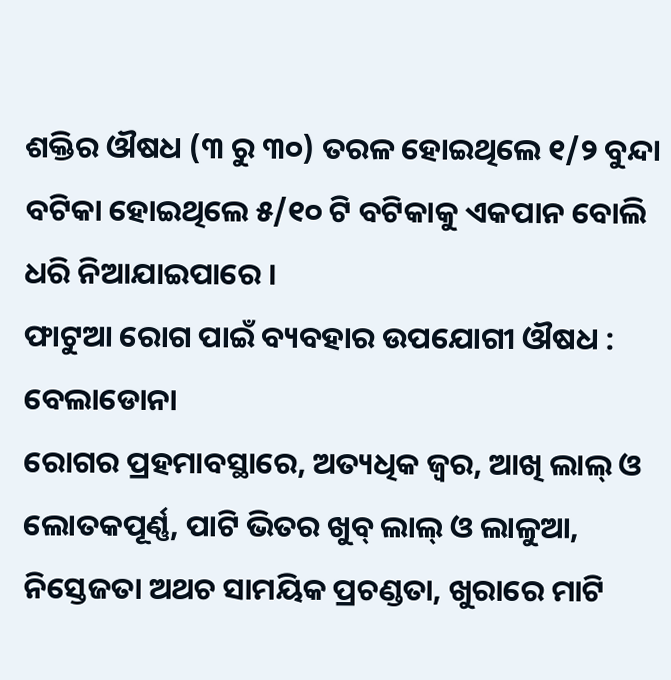ଶକ୍ତିର ଔଷଧ (୩ ରୁ ୩୦) ତରଳ ହୋଇଥିଲେ ୧/୨ ବୁନ୍ଦା ବଟିକା ହୋଇଥିଲେ ୫/୧୦ ଟି ବଟିକାକୁ ଏକପାନ ବୋଲି ଧରି ନିଆଯାଇପାରେ ।
ଫାଟୁଆ ରୋଗ ପାଇଁ ବ୍ୟବହାର ଉପଯୋଗୀ ଔଷଧ :
ବେଲାଡୋନା
ରୋଗର ପ୍ରହମାବସ୍ଥାରେ, ଅତ୍ୟଧିକ ଜ୍ଵର, ଆଖି ଲାଲ୍ ଓ ଲୋତକପୂର୍ଣ୍ଣ, ପାଟି ଭିତର ଖୁବ୍ ଲାଲ୍ ଓ ଲାଳୁଆ, ନିସ୍ତେଜତା ଅଥଚ ସାମୟିକ ପ୍ରଚଣ୍ଡତା, ଖୁରାରେ ମାଟି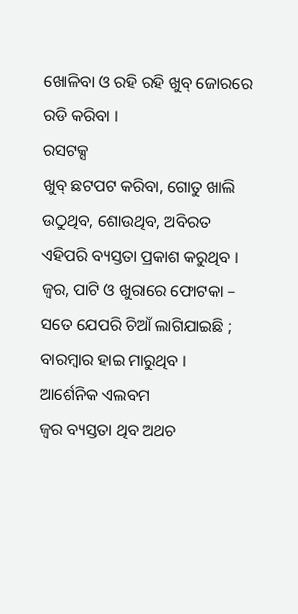ଖୋଳିବା ଓ ରହି ରହି ଖୁବ୍ ଜୋରରେ ରଡି କରିବା ।
ରସଟକ୍ସ
ଖୁବ୍ ଛଟପଟ କରିବା, ଗୋତୁ ଖାଲି ଉଠୁଥିବ, ଶୋଉଥିବ, ଅବିରତ ଏହିପରି ବ୍ୟସ୍ତତା ପ୍ରକାଶ କରୁଥିବ । ଜ୍ଵର, ପାଟି ଓ ଖୁରାରେ ଫୋଟକା – ସତେ ଯେପରି ଚିଆଁ ଲାଗିଯାଇଛି ; ବାରମ୍ବାର ହାଇ ମାରୁଥିବ ।
ଆର୍ଶେନିକ ଏଲବମ
ଜ୍ଵର ବ୍ୟସ୍ତତା ଥିବ ଅଥଚ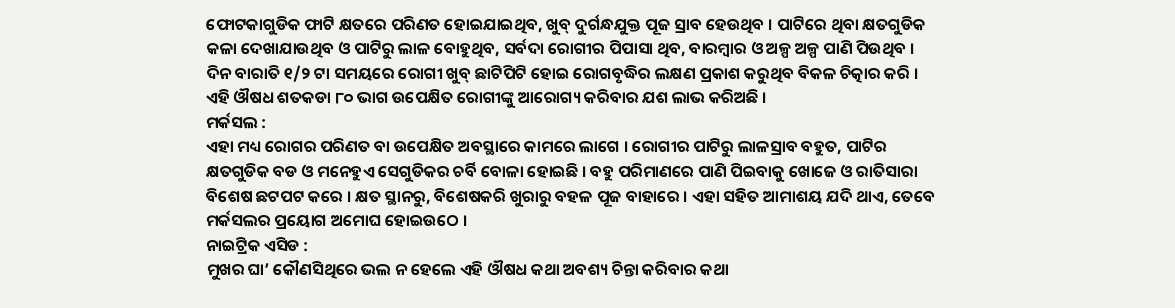ଫୋଟକାଗୁଡିକ ଫାଟି କ୍ଷତରେ ପରିଣତ ହୋଇଯାଇଥିବ, ଖୁବ୍ ଦୁର୍ଗନ୍ଧଯୁକ୍ତ ପୂଜ ସ୍ରାବ ହେଉଥିବ । ପାଟିରେ ଥିବା କ୍ଷତଗୁଡିକ କଳା ଦେଖାଯାଉଥିବ ଓ ପାଟିରୁ ଲାଳ ବୋହୁଥିବ, ସର୍ବଦା ରୋଗୀର ପିପାସା ଥିବ, ବାରମ୍ବାର ଓ ଅଳ୍ପ ଅଳ୍ପ ପାଣି ପିଉଥିବ । ଦିନ ବାରାତି ୧/୨ ଟା ସମୟରେ ରୋଗୀ ଖୁବ୍ ଛାଟିପିଟି ହୋଇ ରୋଗବୃଦ୍ଧିର ଲକ୍ଷଣ ପ୍ରକାଶ କରୁଥିବ ବିକଳ ଚିତ୍କାର କରି ।
ଏହି ଔଷଧ ଶତକଡା ୮୦ ଭାଗ ଉପେକ୍ଷିତ ରୋଗୀଙ୍କୁ ଆରୋଗ୍ୟ କରିବାର ଯଶ ଲାଭ କରିଅଛି ।
ମର୍କସଲ :
ଏହା ମଧ୍ୟ ରୋଗର ପରିଣତ ବା ଉପେକ୍ଷିତ ଅବସ୍ଥାରେ କାମରେ ଲାଗେ । ରୋଗୀର ପାଟିରୁ ଲାଳସ୍ରାବ ବହୁତ, ପାଟିର କ୍ଷତଗୁଡିକ ବଡ ଓ ମନେହୁଏ ସେଗୁଡିକର ଚର୍ବି ବୋଳା ହୋଇଛି । ବହୁ ପରିମାଣରେ ପାଣି ପିଇବାକୁ ଖୋଜେ ଓ ରାତିସାରା ବିଶେଷ ଛଟପଟ କରେ । କ୍ଷତ ସ୍ଥାନରୁ, ବିଶେଷକରି ଖୁରାରୁ ବହଳ ପୂଜ ବାହାରେ । ଏହା ସହିତ ଆମାଶୟ ଯଦି ଥାଏ, ତେବେ ମର୍କସଲର ପ୍ରୟୋଗ ଅମୋଘ ହୋଇଉଠେ ।
ନାଇଟ୍ରିକ ଏସିଡ :
ମୁଖର ଘା’ କୌଣସିଥିରେ ଭଲ ନ ହେଲେ ଏହି ଔଷଧ କଥା ଅବଶ୍ୟ ଚିନ୍ତା କରିବାର କଥା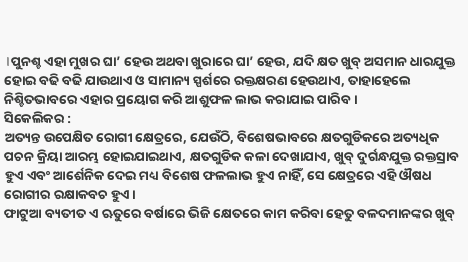।ପୁନଶ୍ଚ ଏହା ମୁଖର ଘା’ ହେଉ ଅଥବା ଖୁରାରେ ଘା’ ହେଉ, ଯଦି କ୍ଷତ ଖୁବ୍ ଅସମାନ ଧାରଯୁକ୍ତ ହୋଇ ବଢି ବଢି ଯାଉଥାଏ ଓ ସାମାନ୍ୟ ସ୍ପର୍ଶରେ ରକ୍ତକ୍ଷରଣ ହେଉଥାଏ, ତାହାହେଲେ ନିଶ୍ଚିତଭାବରେ ଏହାର ପ୍ରୟୋଗ କରି ଆଶୁଫଳ ଲାଭ କରାଯାଇ ପାରିବ ।
ସିକେଲିକର :
ଅତ୍ୟନ୍ତ ଉପେକ୍ଷିତ ରୋଗୀ କ୍ଷେତ୍ରରେ, ଯେଉଁଠି, ବିଶେଷଭାବରେ କ୍ଷତଗୁଡିକରେ ଅତ୍ୟଧିକ ପଚନ କ୍ରିୟା ଆରମ୍ଭ ହୋଇଯାଇଥାଏ, କ୍ଷତଗୁଡିକ କଳା ଦେଖାଯାଏ, ଖୁବ୍ ଦୁର୍ଗନ୍ଧଯୁକ୍ତ ରକ୍ତସ୍ରାବ ହୁଏ ଏବଂ ଆର୍ଶେନିକ ଦେଇ ମଧ୍ୟ ବିଶେଷ ଫଳଲାଭ ହୁଏ ନାହିଁ, ସେ କ୍ଷେତ୍ରରେ ଏହି ଔଷଧ ରୋଗୀର ରକ୍ଷାକବଚ ହୁଏ ।
ଫାଟୁଆ ବ୍ୟତୀତ ଏ ଋତୁରେ ବର୍ଷାରେ ଭିଜି କ୍ଷେତରେ କାମ କରିବା ହେତୁ ବଳଦମାନଙ୍କର ଖୁବ୍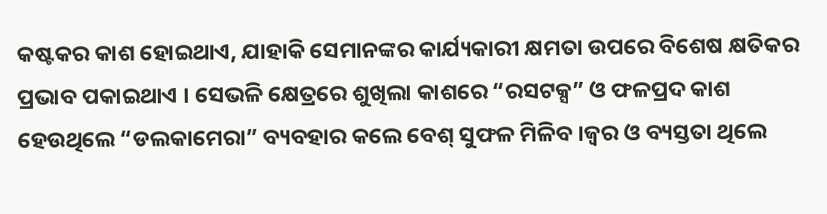କଷ୍ଟକର କାଶ ହୋଇଥାଏ, ଯାହାକି ସେମାନଙ୍କର କାର୍ଯ୍ୟକାରୀ କ୍ଷମତା ଉପରେ ବିଶେଷ କ୍ଷତିକର ପ୍ରଭାବ ପକାଇଥାଏ । ସେଭଳି କ୍ଷେତ୍ରରେ ଶୁଖିଲା କାଶରେ “ରସଟକ୍ସ” ଓ ଫଳପ୍ରଦ କାଶ ହେଉଥିଲେ “ଡଲକାମେରା” ବ୍ୟବହାର କଲେ ବେଶ୍ ସୁଫଳ ମିଳିବ ।ଜ୍ଵର ଓ ବ୍ୟସ୍ତତା ଥିଲେ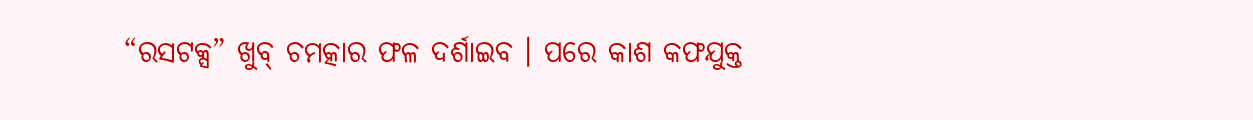“ରସଟକ୍ସ” ଖୁବ୍ ଚମତ୍କାର ଫଳ ଦର୍ଶାଇବ । ପରେ କାଶ କଫଯୁକ୍ତ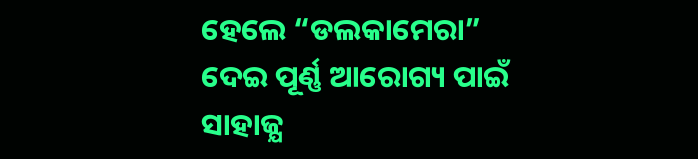ହେଲେ “ଡଲକାମେରା” ଦେଇ ପୂର୍ଣ୍ଣ ଆରୋଗ୍ୟ ପାଇଁ ସାହାଜ୍ଯ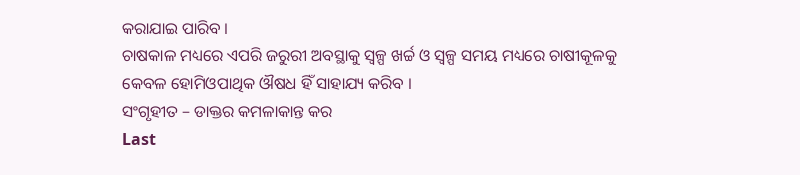କରାଯାଇ ପାରିବ ।
ଚାଷକାଳ ମଧ୍ୟରେ ଏପରି ଜରୁରୀ ଅବସ୍ଥାକୁ ସ୍ୱଳ୍ପ ଖର୍ଚ୍ଚ ଓ ସ୍ୱଳ୍ପ ସମୟ ମଧ୍ୟରେ ଚାଷୀକୂଳକୁ କେବଳ ହୋମିଓପାଥିକ ଔଷଧ ହିଁ ସାହାଯ୍ୟ କରିବ ।
ସଂଗୃହୀତ – ଡାକ୍ତର କମଳାକାନ୍ତ କର
Last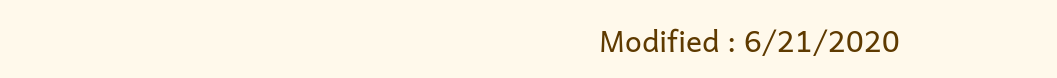Modified : 6/21/2020